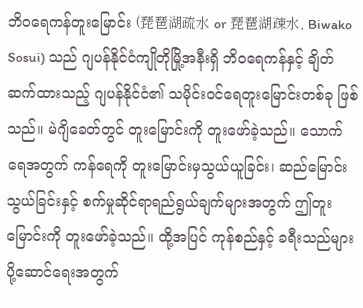ဘိဝရေကန်တူးမြောင်း (琵琶湖疏水 or 琵琶湖疎水, Biwako Sosui) သည် ဂျပန်နိုင်ငံကျိုတိုမြို့အနီးရှိ ဘိဝရေကန်နှင့် ချိတ်ဆက်ထားသည့် ဂျပန်နိုင်ငံ၏ သမိုင်းဝင်ရေတူးမြောင်းတစ်ခု ဖြစ်သည်။ မဲဂျိခေတ်တွင် တူးမြောင်းကို တူးဖော်ခဲ့သည်။ သောက်ရေအတွက် ကန်ရေကို တူးမြောင်းမှသွယ်ယူခြင်း၊ ဆည်မြောင်းသွယ်ခြင်းနှင့် စက်မှုဆိုင်ရာရည်ရွယ်ချက်များအတွက် ဤတူးမြောင်းကို တူးဖော်ခဲ့သည်။ ထို့အပြင် ကုန်စည်နှင့် ခရီးသည်များ ပို့ဆောင်ရေးအတွက်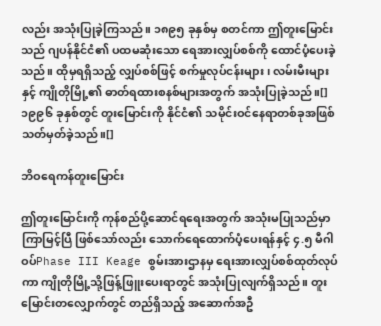လည်း အသုံးပြုခဲ့ကြသည်။ ၁၈၉၅ ခုနှစ်မှ စတင်ကာ ဤတူးမြောင်းသည် ဂျပန်နိုင်ငံ၏ ပထမဆုံးသော ရေအားလျှပ်စစ်ကို ထောင်ပံ့ပေးခဲ့သည်။ ထိုမှရရှိသည့် လျှပ်စစ်ဖြင့် စက်မှုလုပ်ငန်းများ၊ လမ်းမီးများနှင့် ကျိုတိုမြို့၏ ဓာတ်ရထားစနစ်များအတွက် အသုံးပြုခဲ့သည်။[] ၁၉၉၆ ခုနှစ်တွင် တူးမြောင်းကို နိုင်ငံ၏ သမိုင်းဝင်နေရာတစ်ခုအဖြစ် သတ်မှတ်ခဲ့သည်။[]

ဘိဝရေကန်တူးမြောင်း

ဤတူးမြောင်းကို ကုန်စည်ပို့ဆောင်ရရေးအတွက် အသုံးမပြုသည်မှာ ကြာမြင့်ပြီ ဖြစ်သော်လည်း သောက်ရေထောက်ပံ့ပေးရန်နှင့် ၄.၅ မီဂါဝပ်Phase III Keage စွမ်းအားဌာနမှ ရေးအားလျှပ်စစ်ထုတ်လုပ်ကာ ကျိုတိုမြို့သို့ဖြန့်ဖြူးပေးရာတွင် အသုံးပြုလျက်ရှိသည်။ တူးမြောင်းတလျှောက်တွင် တည်ရှိသည့် အဆောက်အဦ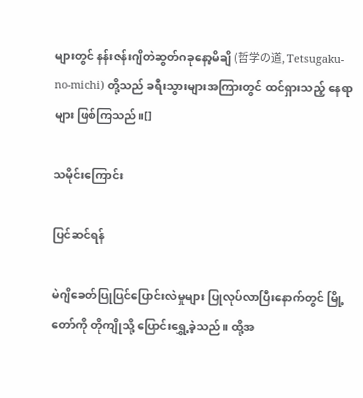များတွင် နန်းဇန်းဂျိတဲဆွတ်ဂခုနော့မိချိ (哲学の道, Tetsugaku-no-michi) တို့သည် ခရီးသွားများအကြားတွင် ထင်ရှားသည့် နေရာများ ဖြစ်ကြသည်။[]

သမိုင်းကြောင်း

ပြင်ဆင်ရန်

မဲဂျိခေတ်ပြုပြင်ပြောင်းလဲမှုများ ပြုလုပ်လာပြီးနောက်တွင် မြို့တော်ကို တိုကျိုသို့ ပြောင်းရွှေ့ခဲ့သည်။ ထို့အ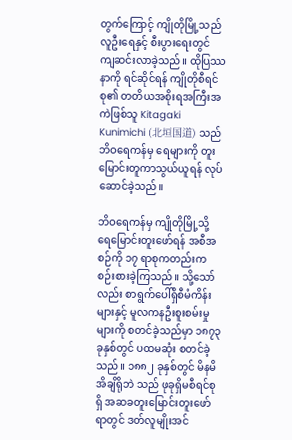တွက်ကြောင့် ကျိုတိုမြို့သည် လူဦးရေနှင့် စီးပွားရေးတွင် ကျဆင်းလာခဲ့သည်။ ထိုပြဿနာကို ရင်ဆိုင်ရန် ကျိုတိုစီရင်စု၏ တတိယအစိုးရအကြီးအကဲဖြစ်သူ Kitagaki Kunimichi (北垣国道) သည် ဘိဝရေကန်မှ ရေများကို တူးမြောင်းတူကာသွယ်ယူရန် လုပ်ဆောင်ခဲ့သည်။

ဘိဝရေကန်မှ ကျိုတိုမြို့သို့ ရေမြောင်းတူးဖော်ရန် အစီအစဉ်ကို ၁၇ ရာစုကတည်းက စဉ်းစားခဲ့ကြသည်။ သို့သော်လည်း စာရွက်ပေါ်ရှိစီမံကိန်းများနှင့် မူလကနဦးစူးစမ်းမှုများကို စတင်ခဲ့သည်မှာ ၁၈၇၃ ခုနှစ်တွင် ပထမဆုံး စတင်ခဲ့သည်။ ၁၈၈၂ ခုနှစ်တွင် မိနမိအိချိရိုဘဲ သည် ဖုခုရှိမစီရင်စုရှိ အဆခတူးမြောင်းတူးဖော်ရာတွင် ဒတ်လူမျိုးအင်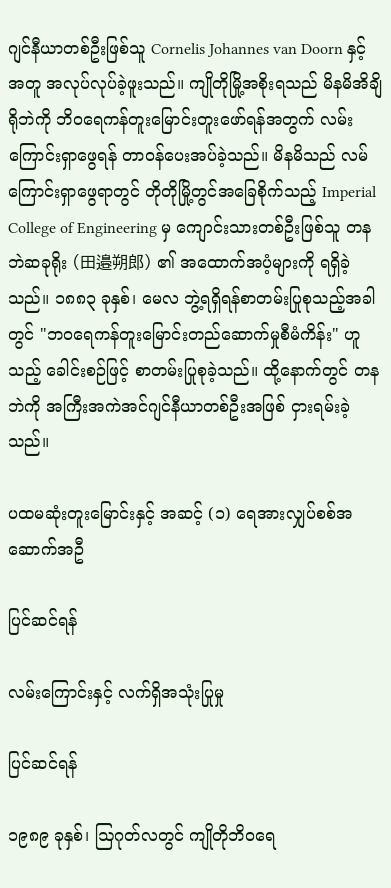ဂျင်နီယာတစ်ဦးဖြစ်သူ Cornelis Johannes van Doorn နှင့်အတူ အလုပ်လုပ်ခဲ့ဖူးသည်။ ကျိုတိုမြို့အစိုးရသည် မိနမိအိချိရိုဘဲကို ဘိဝရေကန်တူးမြောင်းတူးဖော်ရန်အတွက် လမ်းကြောင်းရှာဖွေရန် တာဝန်ပေးအပ်ခဲ့သည်။ မိနမိသည် လမ်ကြောင်းရှာဖွေရာတွင် တိုတိုမြို့တွင်အခြေစိုက်သည့် Imperial College of Engineering မှ ကျောင်းသားတစ်ဦးဖြစ်သူ တနဘဲဆခုရိုး (田邉朔郎) ၏ အထောက်အပံ့များကို ရရှိခဲ့သည်။ ၁၈၈၃ ခုနှစ်၊ မေလ ဘွဲ့ရရှိရန်စာတမ်းပြုစုသည့်အခါတွင် "ဘဝရေကန်တူးမြောင်းတည်ဆောက်မှုစီမံကိန်း" ဟူသည့် ခေါင်းစဉ်ဖြင့် စာတမ်းပြုစုခဲ့သည်။ ထို့နောက်တွင် တနဘဲကို အကြီးအကဲအင်ဂျင်နီယာတစ်ဦးအဖြစ် ငှားရမ်းခဲ့သည်။

ပထမဆုံးတူးမြောင်းနှင့် အဆင့် (၁) ရေအားလျှပ်စစ်အဆောက်အဦ

ပြင်ဆင်ရန်

လမ်းကြောင်းနှင့် လက်ရှိအသုံးပြုမှု

ပြင်ဆင်ရန်

၁၉၈၉ ခုနှစ်၊ ဩဂုတ်လတွင် ကျိုတိုဘိဝရေ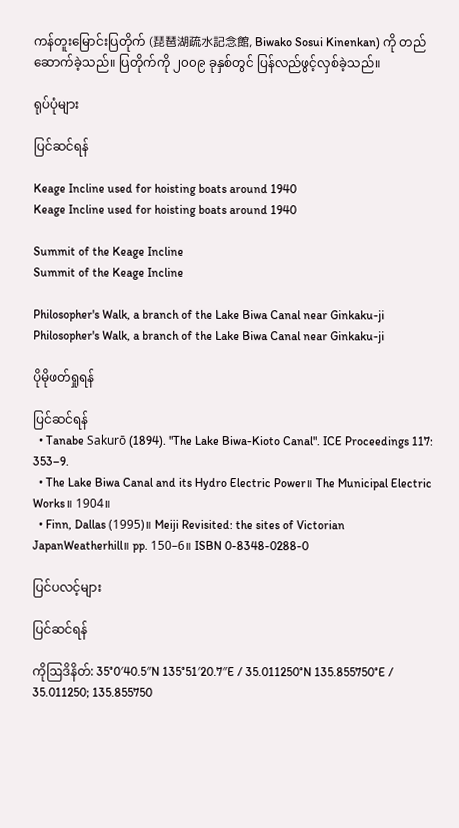ကန်တူးမြောင်းပြတိုက် (琵琶湖疏水記念館, Biwako Sosui Kinenkan) ကို တည်ဆောက်ခဲ့သည်။ ပြတိုက်ကို ၂၀၀၉ ခုနှစ်တွင် ပြန်လည်ဖွင့်လှစ်ခဲ့သည်။

ရုပ်ပုံများ

ပြင်ဆင်ရန်

Keage Incline used for hoisting boats around 1940
Keage Incline used for hoisting boats around 1940

Summit of the Keage Incline
Summit of the Keage Incline

Philosopher's Walk, a branch of the Lake Biwa Canal near Ginkaku-ji
Philosopher's Walk, a branch of the Lake Biwa Canal near Ginkaku-ji

ပိုမိုဖတ်ရှုရန်

ပြင်ဆင်ရန်
  • Tanabe Sakurō (1894). "The Lake Biwa-Kioto Canal". ICE Proceedings 117: 353–9.
  • The Lake Biwa Canal and its Hydro Electric Power။ The Municipal Electric Works။ 1904။
  • Finn, Dallas (1995)။ Meiji Revisited: the sites of Victorian JapanWeatherhill။ pp. 150–6။ ISBN 0-8348-0288-0

ပြင်ပလင့်များ

ပြင်ဆင်ရန်

ကိုဩဒိနိတ်: 35°0′40.5″N 135°51′20.7″E / 35.011250°N 135.855750°E / 35.011250; 135.855750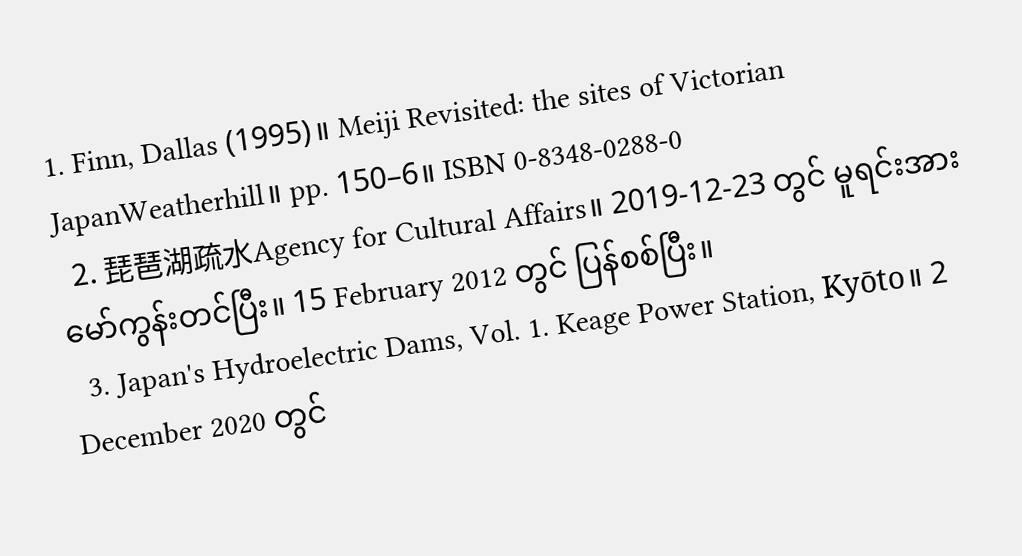1. Finn, Dallas (1995)။ Meiji Revisited: the sites of Victorian JapanWeatherhill။ pp. 150–6။ ISBN 0-8348-0288-0
  2. 琵琶湖疏水Agency for Cultural Affairs။ 2019-12-23 တွင် မူရင်းအား မော်ကွန်းတင်ပြီး။ 15 February 2012 တွင် ပြန်စစ်ပြီး။
  3. Japan's Hydroelectric Dams, Vol. 1. Keage Power Station, Kyōto။ 2 December 2020 တွင်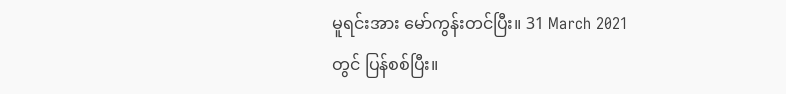မူရင်းအား မော်ကွန်းတင်ပြီး။ 31 March 2021 တွင် ပြန်စစ်ပြီး။